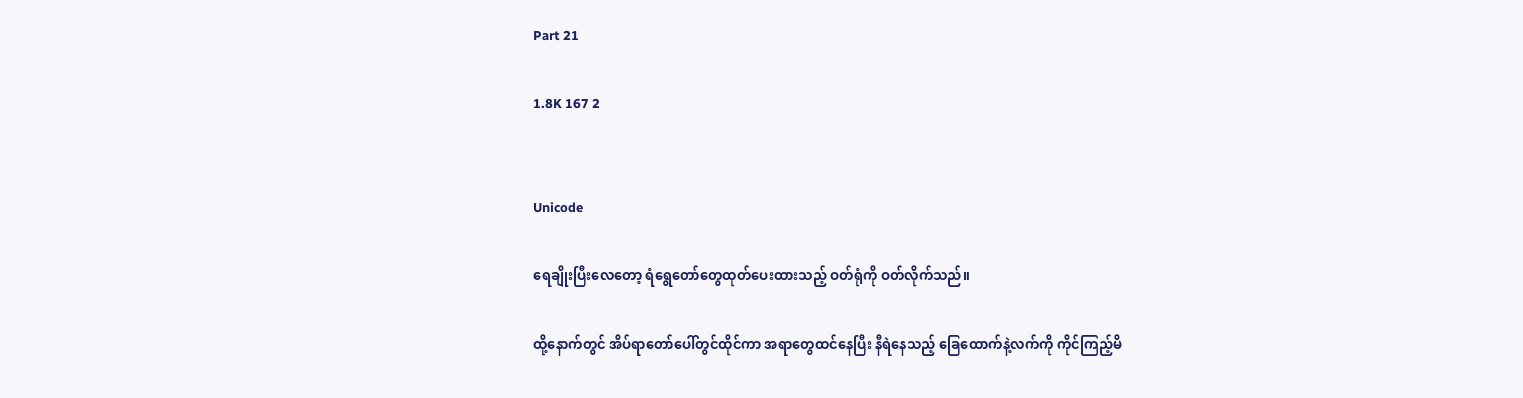Part 21

1.8K 167 2


Unicode

ရေချိုးပြီးလေတော့ ရံရွေတော်တွေထုတ်ပေးထားသည့် ဝတ်ရုံကို ဝတ်လိုက်သည်။

ထို့နောက်တွင် အိပ်ရာတော်ပေါ်တွင်ထိုင်ကာ အရာတွေထင်နေပြီး နီရဲနေသည့် ခြေထောက်နဲ့လက်ကို ကိုင်ကြည့်မိ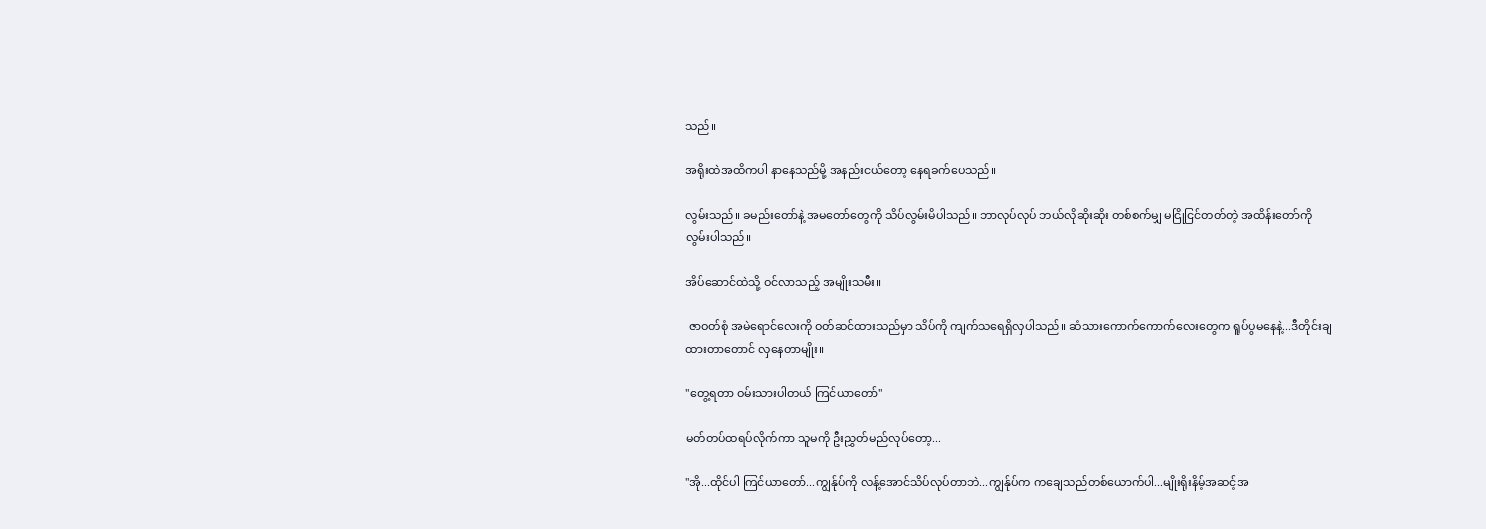သည်။

အရိုးထဲအထိကပါ နာနေသည်မို့ အနည်းငယ်တော့ နေရခက်ပေသည်။

လွမ်းသည်။ ခမည်းတော်နဲ့ အမတော်တွေကို သိပ်လွမ်းမိပါသည်။ ဘာလုပ်လုပ် ဘယ်လိုဆိုးဆိုး တစ်စက်မျှ မငြိုငြင်တတ်တဲ့ အထိန်းတော်ကို လွမ်းပါသည်။

အိပ်ဆောင်ထဲသို့ ဝင်လာသည့် အမျိုးသမီး။

 ဇာဝတ်စုံ အမဲရောင်လေးကို ဝတ်ဆင်ထားသည်မှာ သိပ်ကို ကျက်သရေရှိလှပါသည်။ ဆံသားကောက်ကောက်လေးတွေက ရူပ်ပွမနေနဲ့...ဒီတိုင်းချထားတာတောင် လှနေတာမျိုး။

"တွေ့ရတာ ဝမ်းသားပါတယ် ကြင်ယာတော်"

မတ်တပ်ထရပ်လိုက်ကာ သူမကို ဦးညွှတ်မည်လုပ်တော့...

"အို...ထိုင်ပါ ကြင်ယာတော်...ကျွန်ုပ်ကို လန့်အောင်သိပ်လုပ်တာဘဲ...ကျွန်ုပ်က ကချေသည်တစ်ယောက်ပါ...မျိုးရိုးနိမ့်အဆင့်အ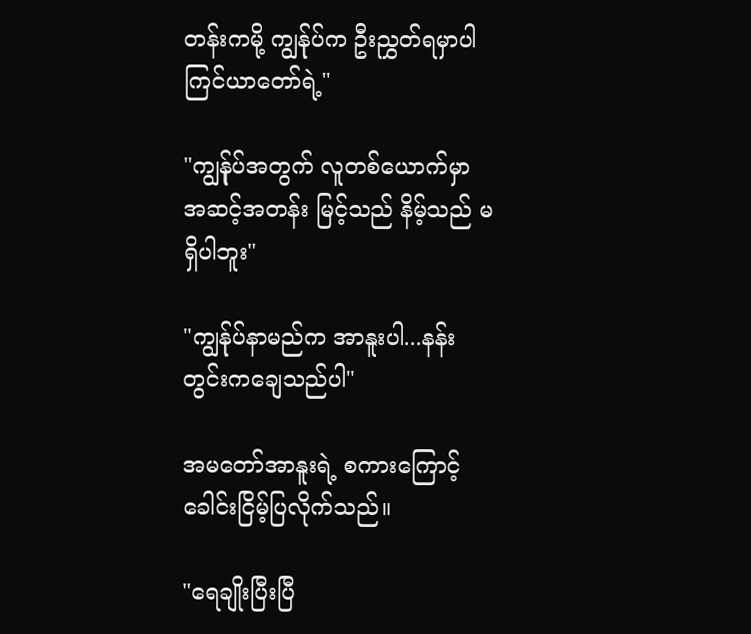တန်းကမို့ ကျွန်ုပ်က ဦးညွှတ်ရမှာပါ ကြင်ယာတော်ရဲ့"

"ကျွန်ုပ်အတွက် လူတစ်ယောက်မှာ အဆင့်အတန်း မြင့်သည် နိမ့်သည် မရှိပါဘူး"

"ကျွန်ုပ်နာမည်က အာနူးပါ...နန်းတွင်းကချေသည်ပါ"

အမတော်အာနူးရဲ့ စကားကြောင့် ခေါင်းငြိမ့်ပြလိုက်သည်။

"ရေချိုးပြီးပြီ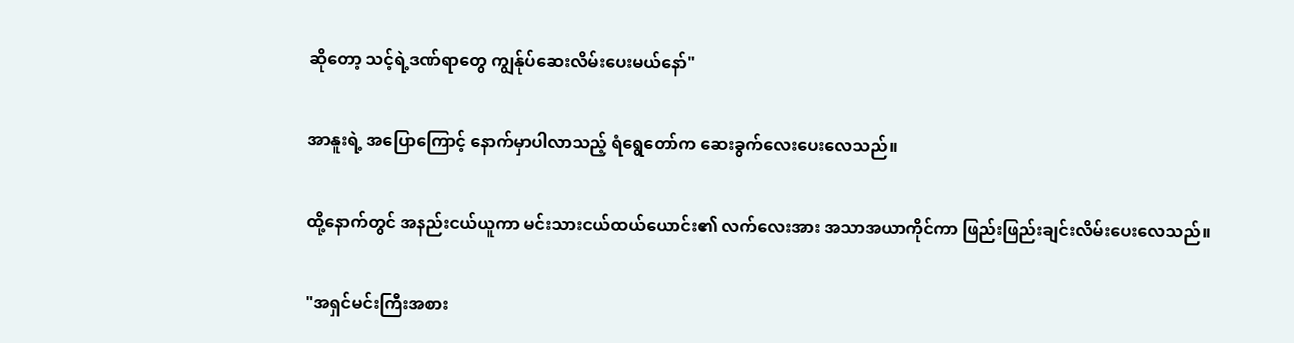ဆိုတော့ သင့်ရဲ့ဒဏ်ရာတွေ ကျွန်ုပ်ဆေးလိမ်းပေးမယ်နော်"

အာနူးရဲ့ အပြောကြောင့် နောက်မှာပါလာသည့် ရံရွေတော်က ဆေးခွက်လေးပေးလေသည်။

ထို့နောက်တွင် အနည်းငယ်ယူကာ မင်းသားငယ်ထယ်ယောင်း၏ လက်လေးအား အသာအယာကိုင်ကာ ဖြည်းဖြည်းချင်းလိမ်းပေးလေသည်။

"အရှင်မင်းကြီးအစား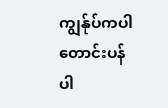ကျွန်ုပ်ကပါ တောင်းပန်ပါ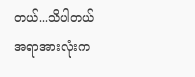တယ်...သိပါတယ် အရာအားလုံးက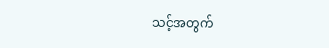သင့်အတွက်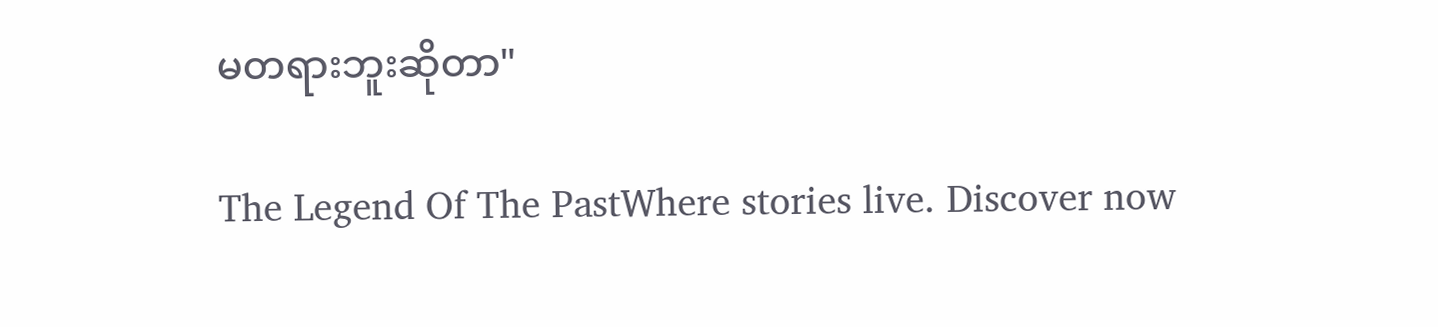မတရားဘူးဆိုတာ"

The Legend Of The PastWhere stories live. Discover now